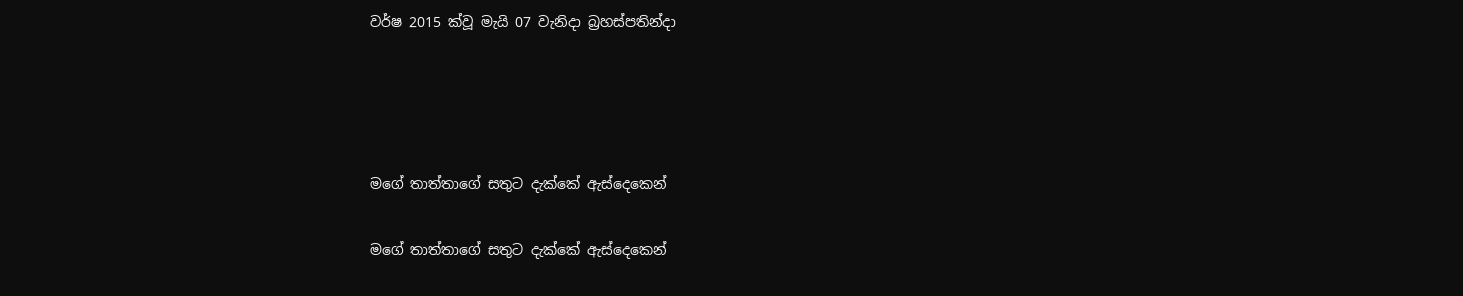වර්ෂ 2015 ක්වූ මැයි 07 වැනිදා බ්‍රහස්පතින්දා




මගේ තාත්තාගේ සතුට දැක්කේ ඇස්දෙකෙන්

මගේ තාත්තාගේ සතුට දැක්කේ ඇස්දෙකෙන්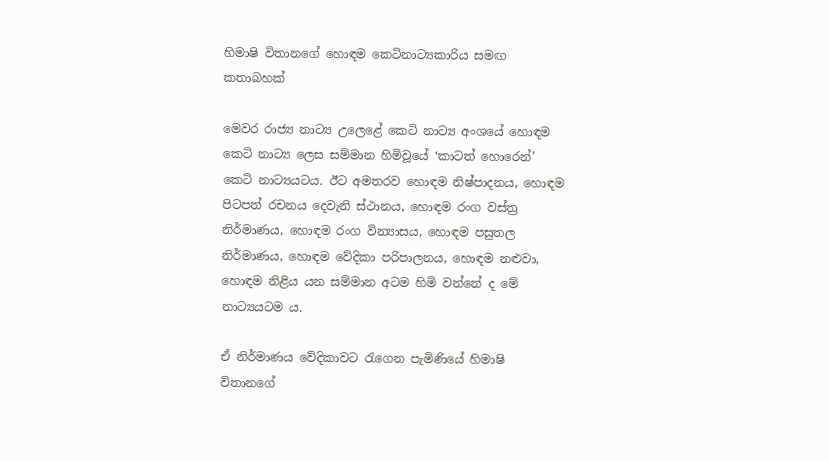හිමාෂි විතානගේ හොඳම කෙටිනාට්‍යකාරිය සමඟ කතාබහක්

මෙවර රාජ්‍ය නාට්‍ය උලෙළේ කෙටි නාට්‍ය අංශයේ හොඳම කෙටි නාට්‍ය ලෙස සම්මාන හිමිවූයේ ‘කාටත් හොරෙන්’ කෙටි නාට්‍යයටය. ඊට අමතරව හොඳම නිෂ්පාදනය, හොඳම පිටපත් රචනය දෙවැනි ස්ථානය, හොඳම රංග වස්ත්‍ර නිර්මාණය, හොඳම රංග වින්‍යාසය, හොඳම පසුතල නිර්මාණය, හොඳම වේදිකා පරිපාලනය, හොඳම නළුවා, හොඳම නිළිය යන සම්මාන අටම හිමි වන්නේ ද මේ නාට්‍යයටම ය.

ඒ නිර්මාණය වේදිකාවට රැගෙන පැමිණියේ හිමාෂි විතානගේ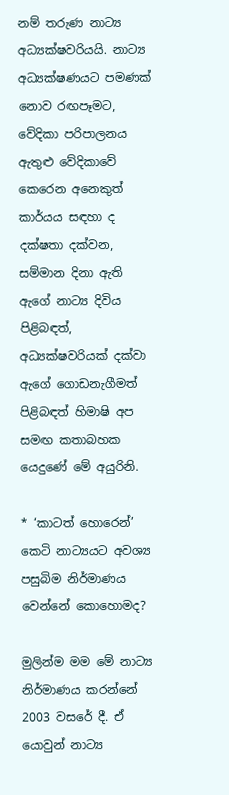නම් තරුණ නාට්‍ය අධ්‍යක්ෂවරියයි. නාට්‍ය අධ්‍යක්ෂණයට පමණක් නොව රඟපෑමට, වේදිකා පරිපාලනය ඇතුළු වේදිකාවේ කෙරෙන අනෙකුත් කාර්යය සඳහා ද දක්ෂතා දක්වන, සම්මාන දිනා ඇති ඇගේ නාට්‍ය දිවිය පිළිබඳත්, අධ්‍යක්ෂවරියක් දක්වා ඇගේ ගොඩනැගීමත් පිළිබඳත් හිමාෂි අප සමඟ කතාබහක යෙදුණේ මේ අයුරිනි.

* ‘කාටත් හොරෙන්’ කෙටි නාට්‍යයට අවශ්‍ය පසුබිම නිර්මාණය වෙන්නේ කොහොමද?

මුලින්ම මම මේ නාට්‍ය නිර්මාණය කරන්නේ 2003 වසරේ දී. ඒ යොවුන් නාට්‍ය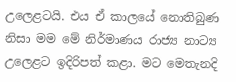උලෙළටයි. එය ඒ කාලයේ නොතිබුණ නිසා මම මේ නිර්මාණය රාජ්‍ය නාට්‍ය උලෙළට ඉදිරිපත් කළා. මට මෙතැනදි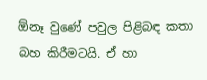ඕනෑ වුණේ පවුල පිළිබඳ කතා බහ කිරීමටයි. ඒ හා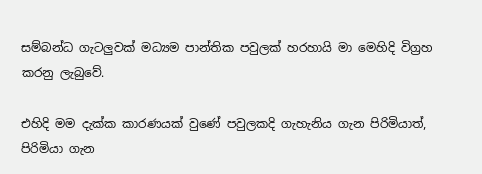සම්බන්ධ ගැටලුවක් මධ්‍යම පාන්තික පවුලක් හරහායි මා මෙහිදි විග්‍රහ කරනු ලැබුවේ.

එහිදි මම දැක්ක කාරණයක් වුණේ පවුලකදි ගැහැනිය ගැන පිරිමියාත්, පිරිමියා ගැන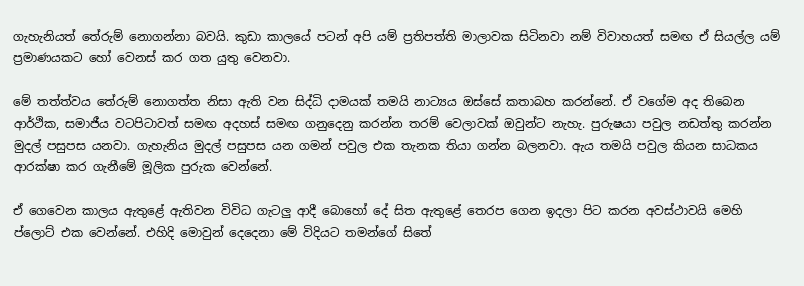ගැහැනියත් තේරුම් නොගන්නා බවයි. කුඩා කාලයේ පටන් අපි යම් ප්‍රතිපත්ති මාලාවක සිටිනවා නම් විවාහයත් සමඟ ඒ සියල්ල යම් ප්‍රමාණයකට හෝ වෙනස් කර ගත යුතු වෙනවා.

මේ තත්ත්වය තේරුම් නොගත්ත නිසා ඇති වන සිද්ධි දාමයක් තමයි නාට්‍යය ඔස්සේ කතාබහ කරන්නේ. ඒ වගේම අද තිබෙන ආර්ථික, සමාජීය වටපිටාවත් සමඟ අදහස් සමඟ ගනුදෙනු කරන්න තරම් වෙලාවක් ඔවුන්ට නැහැ. පුරුෂයා පවුල නඩත්තු කරන්න මුදල් පසුපස යනවා. ගැහැනිය මුදල් පසුපස යන ගමන් පවුල එක තැනක තියා ගන්න බලනවා. ඇය තමයි පවුල කියන සාධකය ආරක්ෂා කර ගැනීමේ මූලික පුරුක වෙන්නේ.

ඒ ගෙවෙන කාලය ඇතුළේ ඇතිවන විවිධ ගැටලු ආදී බොහෝ දේ සිත ඇතුළේ තෙරප ගෙන ඉදලා පිට කරන අවස්ථාවයි මෙහි ප්ලොට් එක වෙන්නේ. එහිදි මොවුන් දෙදෙනා මේ විදියට තමන්ගේ සිතේ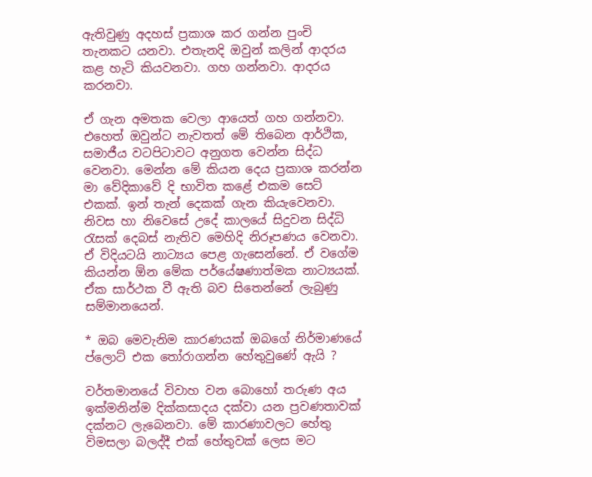ඇතිවුණු අදහස් ප්‍රකාශ කර ගන්න පුංචි තැනකට යනවා. එතැනදි ඔවුන් කලින් ආදරය කළ හැටි කියවනවා. ගහ ගන්නවා. ආදරය කරනවා.

ඒ ගැන අමතක වෙලා ආයෙත් ගහ ගන්නවා. එහෙත් ඔවුන්ට නැවතත් මේ තිබෙන ආර්ථික, සමාජීය වටපිටාවට අනුගත වෙන්න සිද්ධ වෙනවා. මෙන්න මේ කියන දෙය ප්‍රකාශ කරන්න මා වේදිකාවේ දි භාවිත කළේ එකම සෙට් එකක්. ඉන් තැන් දෙකක් ගැන කියැවෙනවා. නිවස හා නිවෙසේ උදේ කාලයේ සිදුවන සිද්ධි රැසක් දෙබස් නැතිව මෙහිදි නිරූපණය වෙනවා. ඒ විදියටයි නාට්‍යය පෙළ ගැසෙන්නේ. ඒ වගේම කියන්න ඕන මේක පර්යේෂණාත්මක නාට්‍යයක්. ඒක සාර්ථක වී ඇති බව සිතෙන්නේ ලැබුණු සම්මානයෙන්.

* ඔබ මෙවැනිම කාරණයක් ඔබගේ නිර්මාණයේ ප්ලොට් එක තෝරාගන්න හේතුවුණේ ඇයි ?

වර්තමානයේ විවාහ වන බොහෝ තරුණ අය ඉක්මනින්ම දික්කසාදය දක්වා යන ප්‍රවණතාවක් දක්නට ලැබෙනවා. මේ කාරණාවලට හේතු විමසලා බලද්දී එක් හේතුවක් ලෙස මට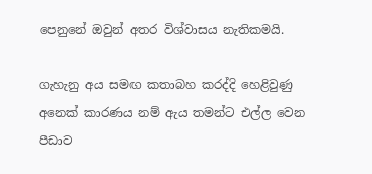පෙනුනේ ඔවුන් අතර විශ්වාසය නැතිකමයි.

ගැහැනු අය සමඟ කතාබහ කරද්දි හෙළිවුණු අනෙක් කාරණය නම් ඇය තමන්ට එල්ල වෙන පීඩාව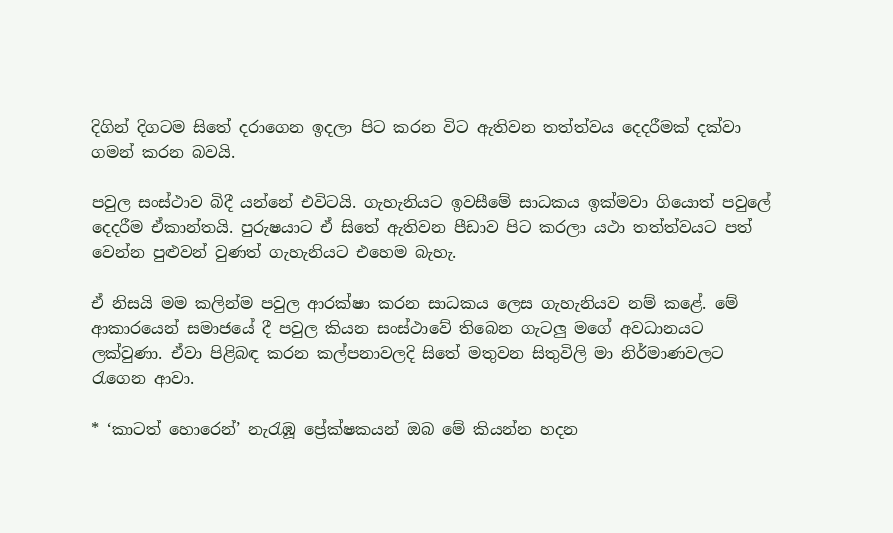දිගින් දිගටම සිතේ දරාගෙන ඉදලා පිට කරන විට ඇතිවන තත්ත්වය දෙදරීමක් දක්වා ගමන් කරන බවයි.

පවුල සංස්ථාව බිදී යන්නේ එවිටයි. ගැහැනියට ඉවසීමේ සාධකය ඉක්මවා ගියොත් පවුලේ දෙදරීම ඒකාන්තයි. පුරුෂයාට ඒ සිතේ ඇතිවන පීඩාව පිට කරලා යථා තත්ත්වයට පත් වෙන්න පුළුවන් වුණත් ගැහැනියට එහෙම බැහැ.

ඒ නිසයි මම කලින්ම පවුල ආරක්ෂා කරන සාධකය ලෙස ගැහැනියව නම් කළේ. මේ ආකාරයෙන් සමාජයේ දී පවුල කියන සංස්ථාවේ තිබෙන ගැටලු මගේ අවධානයට ලක්වුණා. ඒවා පිළිබඳ කරන කල්පනාවලදි සිතේ මතුවන සිතුවිලි මා නිර්මාණවලට රැගෙන ආවා.

* ‘කාටත් හොරෙන්’ නැරැඹූ ප්‍රේක්ෂකයන් ඔබ මේ කියන්න හදන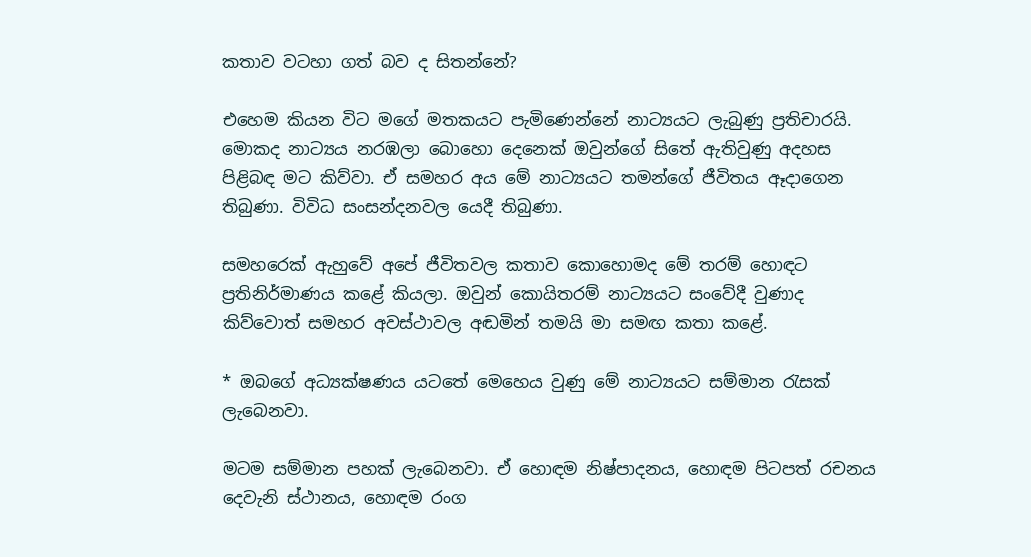කතාව වටහා ගත් බව ද සිතන්නේ?

එහෙම කියන විට මගේ මතකයට පැමිණෙන්නේ නාට්‍යයට ලැබුණු ප්‍රතිචාරයි. මොකද නාට්‍යය නරඹලා බොහො දෙනෙක් ඔවුන්ගේ සිතේ ඇතිවුණු අදහස පිළිබඳ මට කිව්වා. ඒ සමහර අය මේ නාට්‍යයට තමන්ගේ ජීවිතය ඈදාගෙන තිබුණා. විවිධ සංසන්දනවල යෙදී තිබුණා.

සමහරෙක් ඇහුවේ අපේ ජීවිතවල කතාව කොහොමද මේ තරම් හොඳට ප්‍රතිනිර්මාණය කළේ කියලා. ඔවුන් කොයිතරම් නාට්‍යයට සංවේදී වුණාද කිව්වොත් සමහර අවස්ථාවල අඬමින් තමයි මා සමඟ කතා කළේ.

* ඔබගේ අධ්‍යක්ෂණය යටතේ මෙහෙය වුණු මේ නාට්‍යයට සම්මාන රැසක් ලැබෙනවා.

මටම සම්මාන පහක් ලැබෙනවා. ඒ හොඳම නිෂ්පාදනය, හොඳම පිටපත් රචනය දෙවැනි ස්ථානය, හොඳම රංග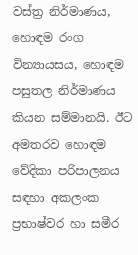වස්ත්‍ර නිර්මාණය, හොඳම රංග වින්‍යායසය, හොඳම පසුතල නිර්මාණය කියන සම්මානයි. ඊට අමතරව හොඳම වේදිකා පරිපාලනය සඳහා අකලංක ප්‍රභාෂ්වර හා සමීර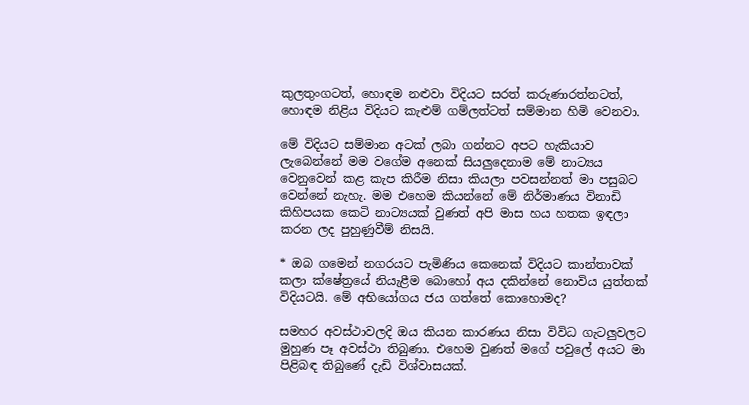කුලතුංගටත්, හොඳම නළුවා විදියට සරත් කරුණාරත්නටත්, හොඳම නිළිය විදියට කැළුම් ගම්ලත්ටත් සම්මාන හිමි වෙනවා.

මේ විදියට සම්මාන අටක් ලබා ගන්නට අපට හැකියාව ලැබෙන්නේ මම වගේම අනෙක් සියලුදෙනාම මේ නාට්‍යය වෙනුවෙන් කළ කැප කිරීම නිසා කියලා පවසන්නත් මා පසුබට වෙන්නේ නැහැ. මම එහෙම කියන්නේ මේ නිර්මාණය විනාඩි කිහිපයක කෙටි නාට්‍යයක් වුණත් අපි මාස හය හතක ඉඳලා කරන ලද පුහුණුවීම් නිසයි.

* ඔබ ගමෙන් නගරයට පැමිණිය කෙනෙක් විදියට කාන්තාවක් කලා ක්ෂේත්‍රයේ නියැළීම බොහෝ අය දකින්නේ නොවිය යුත්තක් විදියටයි. මේ අභියෝගය ජය ගත්තේ කොහොමද?

සමහර අවස්ථාවලදි ඔය කියන කාරණය නිසා විවිධ ගැටලුවලට මුහුණ පෑ අවස්ථා තිබුණා. එහෙම වුණත් මගේ පවුලේ අයට මා පිළිබඳ තිබුණේ දැඩි විශ්වාසයක්.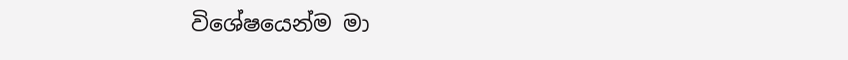විශේෂයෙන්ම මා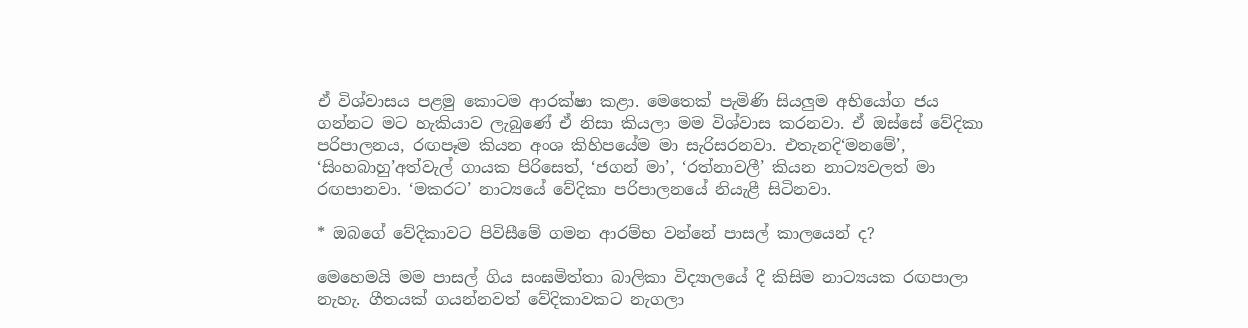ඒ විශ්වාසය පළමු කොටම ආරක්ෂා කළා. මෙතෙක් පැමිණි සියලුම අභියෝග ජය ගන්නට මට හැකියාව ලැබුණේ ඒ නිසා කියලා මම විශ්වාස කරනවා. ඒ ඔස්සේ වේදිකා පරිපාලනය, රඟපෑම කියන අංශ කිහිපයේම මා සැරිසරනවා. එතැනදි‘මනමේ’, ‘සිංහබාහු’අත්වැල් ගායක පිරිසෙත්, ‘ජගන් මා’, ‘රත්නාවලී’ කියන නාට්‍යවලත් මා රඟපානවා. ‘මකරට’ නාට්‍යයේ වේදිකා පරිපාලනයේ නියැළී සිටිනවා.

* ඔබගේ වේදිකාවට පිවිසීමේ ගමන ආරම්භ වන්නේ පාසල් කාලයෙන් ද?

මෙහෙමයි මම පාසල් ගිය සංඝමිත්තා බාලිකා විද්‍යාලයේ දී කිසිම නාට්‍යයක රඟපාලා නැහැ. ගීතයක් ගයන්නවත් වේදිකාවකට නැගලා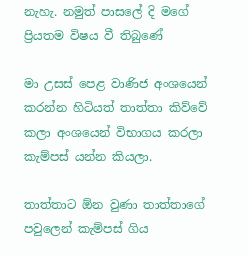නැහැ. නමුත් පාසලේ දි මගේ ප්‍රියතම විෂය වී තිබුණේ

මා උසස් පෙළ වාණිජ අංශයෙන් කරන්න හිටියත් තාත්තා කිව්වේ කලා අංශයෙන් විභාගය කරලා කැම්පස් යන්න කියලා.

තාත්තාට ඕන වුණා තාත්තාගේ පවුලෙන් කැම්පස් ගිය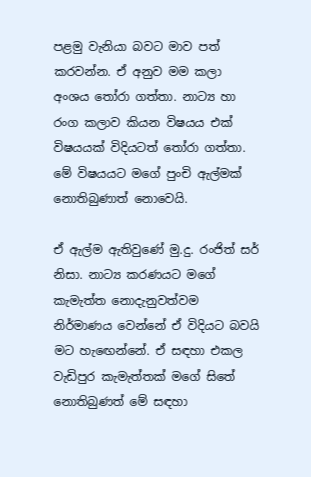පළමු වැනියා බවට මාව පත් කරවන්න. ඒ අනුව මම කලා අංශය තෝරා ගත්තා. නාට්‍ය හා රංග කලාව කියන විෂයය එක් විෂයයක් විදියටත් තෝරා ගත්තා. මේ විෂයයට මගේ පුංචි ඇල්මක් නොතිබුණාත් නොවෙයි.

ඒ ඇල්ම ඇතිවුණේ මු.දු. රංජිත් සර් නිසා. නාට්‍ය කරණයට මගේ කැමැත්ත නොදැනුවත්වම නිර්මාණය වෙන්නේ ඒ විදියට බවයි මට හැඟෙන්නේ. ඒ සඳහා එකල වැඩිපුර කැමැත්තක් මගේ සිතේ නොතිබුණත් මේ සඳහා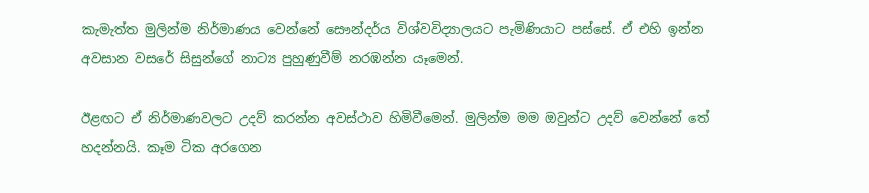කැමැත්ත මුලින්ම නිර්මාණය වෙන්නේ සෞන්දර්ය විශ්වවිද්‍යාලයට පැමිණියාට පස්සේ. ඒ එහි ඉන්න අවසාන වසරේ සිසුන්ගේ නාට්‍ය පුහුණුවීම් නරඹන්න යෑමෙන්.

ඊළඟට ඒ නිර්මාණවලට උදව් කරන්න අවස්ථාව හිමිවීමෙන්. මුලින්ම මම ඔවුන්ට උදව් වෙන්නේ තේ හදන්නයි. කෑම ටික අරගෙන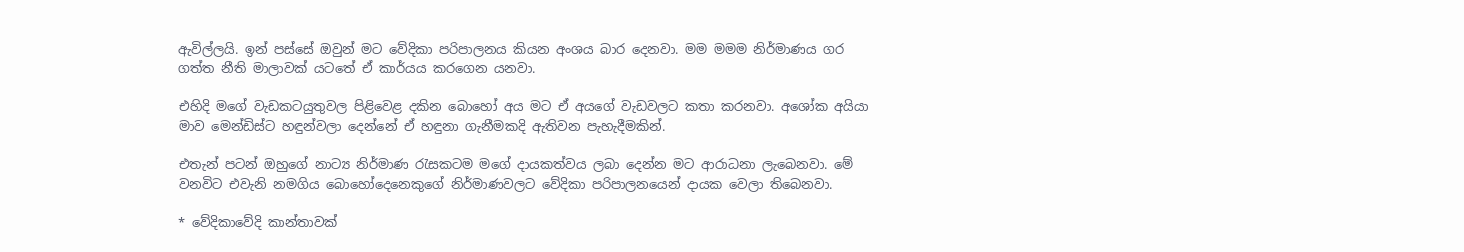ඇවිල්ලයි. ඉන් පස්සේ ඔවුන් මට වේදිකා පරිපාලනය කියන අංශය බාර දෙනවා. මම මමම නිර්මාණය ගර ගත්ත නීති මාලාවක් යටතේ ඒ කාර්යය කරගෙන යනවා.

එහිදි මගේ වැඩකටයුතුවල පිළිවෙළ දකින බොහෝ අය මට ඒ අයගේ වැඩවලට කතා කරනවා. අශෝක අයියා මාව මෙන්ඩිස්ට හඳුන්වලා දෙන්නේ ඒ හඳුනා ගැනීමකදි ඇතිවන පැහැදීමකින්.

එතැන් පටන් ඔහුගේ නාට්‍ය නිර්මාණ රැසකටම මගේ දායකත්වය ලබා දෙන්න මට ආරාධනා ලැබෙනවා. මේ වනවිට එවැනි නමගිය බොහෝදෙනෙකුගේ නිර්මාණවලට වේදිකා පරිපාලනයෙන් දායක වෙලා තිබෙනවා.

* වේදිකාවේදි කාන්තාවක්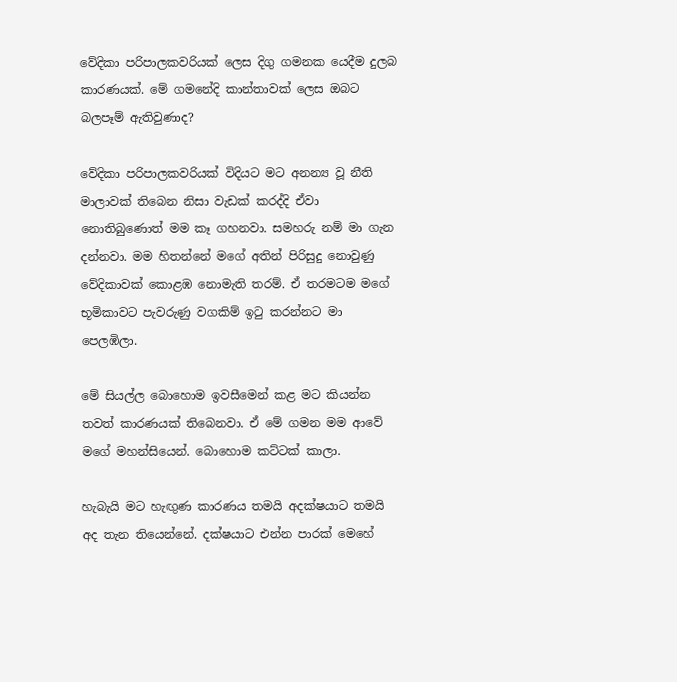වේදිකා පරිපාලකවරියක් ලෙස දිගු ගමනක යෙදීම දුලබ කාරණයක්. මේ ගමනේදි කාන්තාවක් ලෙස ඔබට බලපෑම් ඇතිවුණාද?

වේදිකා පරිපාලකවරියක් විදියට මට අනන්‍ය වූ නීති මාලාවක් තිබෙන නිසා වැඩක් කරද්දි ඒවා නොතිබුණොත් මම කෑ ගහනවා. සමහරු නම් මා ගැන දන්නවා. මම හිතන්නේ මගේ අතින් පිරිසුදු නොවුණු වේදිකාවක් කොළඹ නොමැති තරම්. ඒ තරමටම මගේ භූමිකාවට පැවරුණු වගකිම් ඉටු කරන්නට මා පෙලඹිලා.

මේ සියල්ල බොහොම ඉවසීමෙන් කළ මට කියන්න තවත් කාරණයක් තිබෙනවා. ඒ මේ ගමන මම ආවේ මගේ මහන්සියෙන්. බොහොම කට්ටක් කාලා.

හැබැයි මට හැඟුණ කාරණය තමයි අදක්ෂයාට තමයි අද තැන තියෙන්නේ. දක්ෂයාට එන්න පාරක් මෙහේ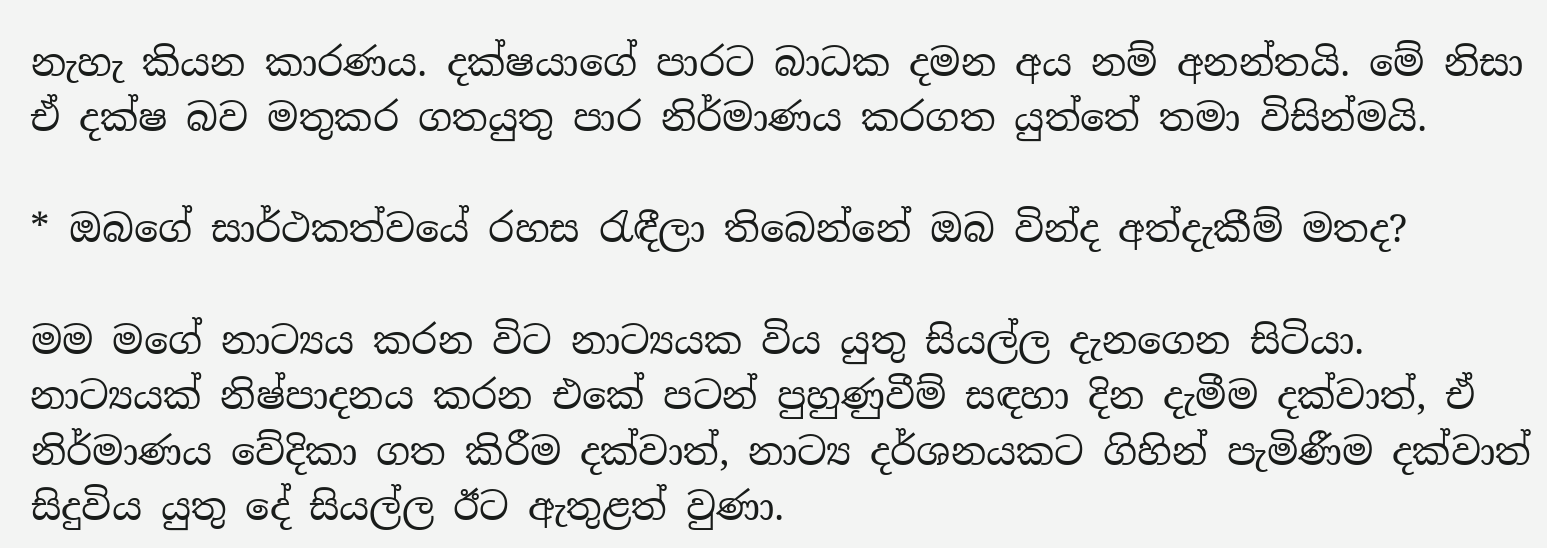නැහැ කියන කාරණය. දක්ෂයාගේ පාරට බාධක දමන අය නම් අනන්තයි. මේ නිසා ඒ දක්ෂ බව මතුකර ගතයුතු පාර නිර්මාණය කරගත යුත්තේ තමා විසින්මයි.

* ඔබගේ සාර්ථකත්වයේ රහස රැඳීලා තිබෙන්නේ ඔබ වින්ද අත්දැකීම් මතද?

මම මගේ නාට්‍යය කරන විට නාට්‍යයක විය යුතු සියල්ල දැනගෙන සිටියා. නාට්‍යයක් නිෂ්පාදනය කරන එකේ පටන් පුහුණුවීම් සඳහා දින දැමීම දක්වාත්, ඒ නිර්මාණය වේදිකා ගත කිරීම දක්වාත්, නාට්‍ය දර්ශනයකට ගිහින් පැමිණීම දක්වාත් සිදුවිය යුතු දේ සියල්ල ඊට ඇතුළත් වුණා.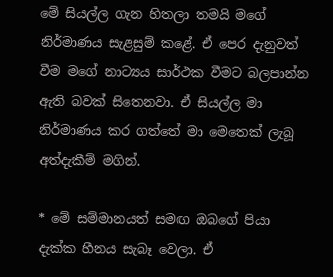මේ සියල්ල ගැන හිතලා තමයි මගේ නිර්මාණය සැළසුම් කළේ. ඒ පෙර දැනුවත් වීම මගේ නාට්‍යය සාර්ථක වීමට බලපාන්න ඇති බවක් සිතෙනවා. ඒ සියල්ල මා නිර්මාණය කර ගත්තේ මා මෙතෙක් ලැබූ අත්දැකීම් මගින්.

* මේ සම්මානයත් සමඟ ඔබගේ පියා දැක්ක හීනය සැබෑ වෙලා. ඒ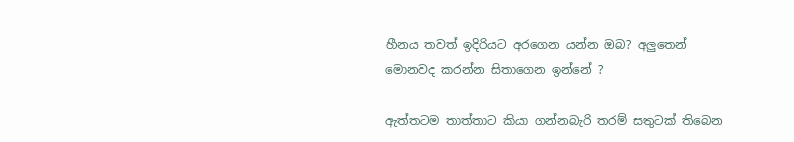හීනය තවත් ඉදිරියට අරගෙන යන්න ඔබ? අලුතෙන් මොනවද කරන්න සිතාගෙන ඉන්නේ ?

ඇත්තටම තාත්තාට කියා ගන්නබැරි තරම් සතුටක් තිබෙන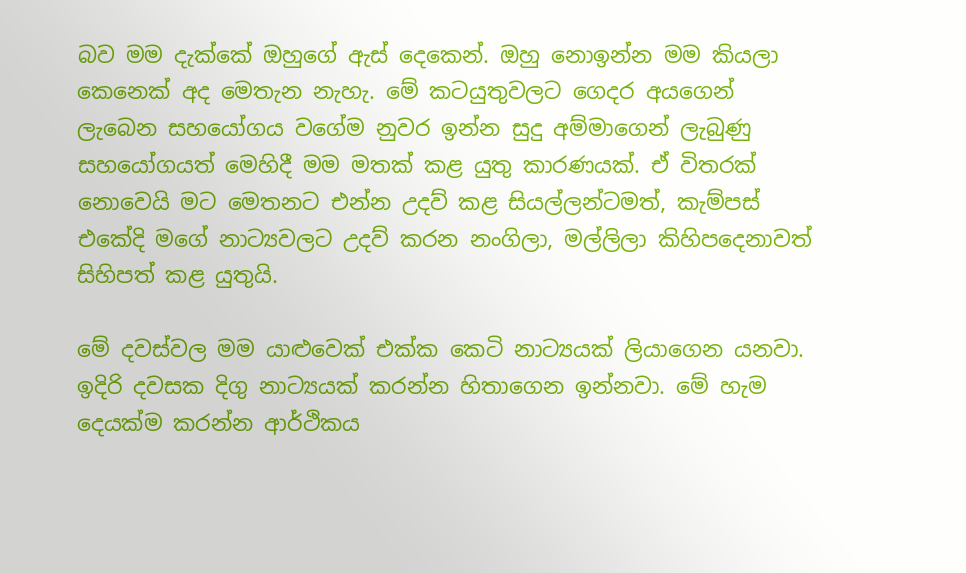බව මම දැක්කේ ඔහුගේ ඇස් දෙකෙන්. ඔහු නොඉන්න මම කියලා කෙනෙක් අද මෙතැන නැහැ. මේ කටයුතුවලට ගෙදර අයගෙන් ලැබෙන සහයෝගය වගේම නුවර ඉන්න සුදු අම්මාගෙන් ලැබුණු සහයෝගයත් මෙහිදී මම මතක් කළ යුතු කාරණයක්. ඒ විතරක් නොවෙයි මට මෙතනට එන්න උදව් කළ සියල්ලන්ටමත්, කැම්පස් එකේදි මගේ නාට්‍යවලට උදව් කරන නංගිලා, මල්ලිලා කිහිපදෙනාවත් සිහිපත් කළ යුතුයි.

මේ දවස්වල මම යාළුවෙක් එක්ක කෙටි නාට්‍යයක් ලියාගෙන යනවා. ඉදිරි දවසක දිගු නාට්‍යයක් කරන්න හිතාගෙන ඉන්නවා. මේ හැම දෙයක්ම කරන්න ආර්ථිකය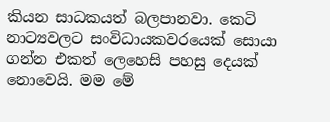කියන සාධකයත් බලපානවා. කෙටි නාට්‍යවලට සංවිධායකවරයෙක් සොයා ගන්න එකත් ලෙහෙසි පහසු දෙයක් නොවෙයි. මම මේ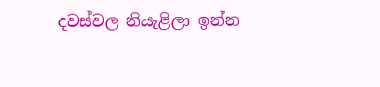දවස්වල නියැළිලා ඉන්න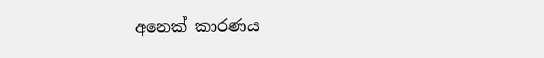අනෙක් කාරණය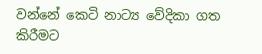වන්නේ කෙටි නාට්‍ය වේදිකා ගත කිරීමට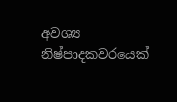අවශ්‍ය නිෂ්පාදකවරයෙක්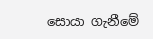සොයා ගැනීමේ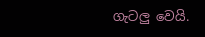ගැටලු වෙයි.